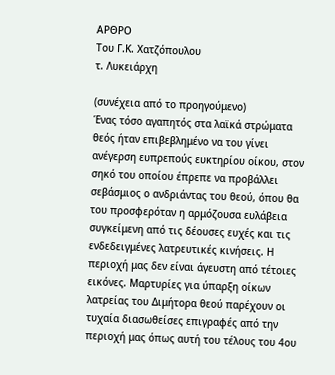ΑΡΘΡΟ
Του Γ.Κ. Χατζόπουλου
τ. Λυκειάρχη

(συνέχεια από το προηγούμενο)
Ένας τόσο αγαπητός στα λαϊκά στρώματα θεός ήταν επιβεβλημένο να του γίνει ανέγερση ευπρεπούς ευκτηρίου οίκου, στον σηκό του οποίου έπρεπε να προβάλλει σεβάσμιος ο ανδριάντας του θεού, όπου θα του προσφερόταν η αρμόζουσα ευλάβεια συγκείμενη από τις δέουσες ευχές και τις ενδεδειγμένες λατρευτικές κινήσεις. Η περιοχή μας δεν είναι άγευστη από τέτοιες εικόνες. Μαρτυρίες για ύπαρξη οίκων λατρείας του Διμήτορα θεού παρέχουν οι τυχαία διασωθείσες επιγραφές από την περιοχή μας όπως αυτή του τέλους του 4ου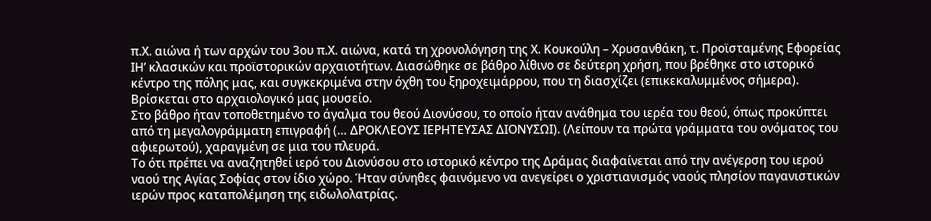π.Χ. αιώνα ή των αρχών του 3ου π.Χ. αιώνα, κατά τη χρονολόγηση της Χ. Κουκούλη – Χρυσανθάκη, τ. Προϊσταμένης Εφορείας ΙΗ’ κλασικών και προϊστορικών αρχαιοτήτων. Διασώθηκε σε βάθρο λίθινο σε δεύτερη χρήση, που βρέθηκε στο ιστορικό κέντρο της πόλης μας, και συγκεκριμένα στην όχθη του ξηροχειμάρρου, που τη διασχίζει (επικεκαλυμμένος σήμερα). Βρίσκεται στο αρχαιολογικό μας μουσείο.
Στο βάθρο ήταν τοποθετημένο το άγαλμα του θεού Διονύσου, το οποίο ήταν ανάθημα του ιερέα του θεού, όπως προκύπτει από τη μεγαλογράμματη επιγραφή (… ΔΡΟΚΛΕΟΥΣ ΙΕΡΗΤΕΥΣΑΣ ΔΙΟΝΥΣΩΙ). (Λείπουν τα πρώτα γράμματα του ονόματος του αφιερωτού), χαραγμένη σε μια του πλευρά.
Το ότι πρέπει να αναζητηθεί ιερό του Διονύσου στο ιστορικό κέντρο της Δράμας διαφαίνεται από την ανέγερση του ιερού ναού της Αγίας Σοφίας στον ίδιο χώρο. Ήταν σύνηθες φαινόμενο να ανεγείρει ο χριστιανισμός ναούς πλησίον παγανιστικών ιερών προς καταπολέμηση της ειδωλολατρίας.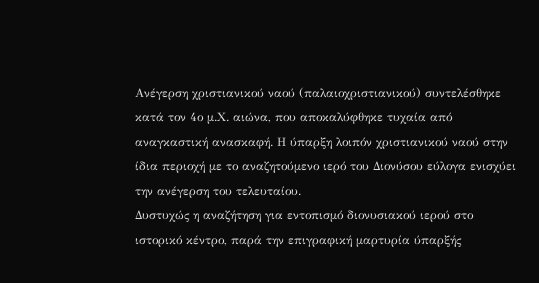Ανέγερση χριστιανικού ναού (παλαιοχριστιανικού) συντελέσθηκε κατά τον 4ο μ.Χ. αιώνα, που αποκαλύφθηκε τυχαία από αναγκαστική ανασκαφή. Η ύπαρξη λοιπόν χριστιανικού ναού στην ίδια περιοχή με το αναζητούμενο ιερό του Διονύσου εύλογα ενισχύει την ανέγερση του τελευταίου.
Δυστυχώς η αναζήτηση για εντοπισμό διονυσιακού ιερού στο ιστορικό κέντρο, παρά την επιγραφική μαρτυρία ύπαρξής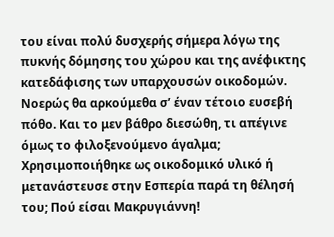του είναι πολύ δυσχερής σήμερα λόγω της πυκνής δόμησης του χώρου και της ανέφικτης κατεδάφισης των υπαρχουσών οικοδομών. Νοερώς θα αρκούμεθα σ’ έναν τέτοιο ευσεβή πόθο. Και το μεν βάθρο διεσώθη, τι απέγινε όμως το φιλοξενούμενο άγαλμα; Χρησιμοποιήθηκε ως οικοδομικό υλικό ή μετανάστευσε στην Εσπερία παρά τη θέλησή του; Πού είσαι Μακρυγιάννη!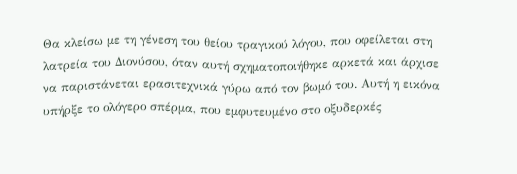Θα κλείσω με τη γένεση του θείου τραγικού λόγου, που οφείλεται στη λατρεία του Διονύσου, όταν αυτή σχηματοποιήθηκε αρκετά και άρχισε να παριστάνεται ερασιτεχνικά γύρω από τον βωμό του. Αυτή η εικόνα υπήρξε το ολόγερο σπέρμα, που εμφυτευμένο στο οξυδερκές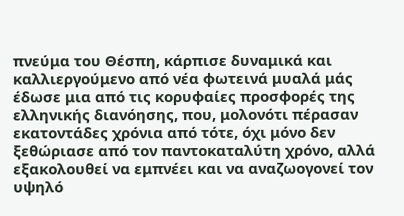πνεύμα του Θέσπη, κάρπισε δυναμικά και καλλιεργούμενο από νέα φωτεινά μυαλά μάς έδωσε μια από τις κορυφαίες προσφορές της ελληνικής διανόησης, που, μολονότι πέρασαν εκατοντάδες χρόνια από τότε, όχι μόνο δεν ξεθώριασε από τον παντοκαταλύτη χρόνο, αλλά εξακολουθεί να εμπνέει και να αναζωογονεί τον υψηλό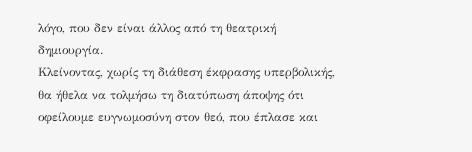λόγο, που δεν είναι άλλος από τη θεατρική δημιουργία.
Κλείνοντας, χωρίς τη διάθεση έκφρασης υπερβολικής, θα ήθελα να τολμήσω τη διατύπωση άποψης ότι οφείλουμε ευγνωμοσύνη στον θεό, που έπλασε και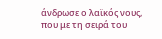άνδρωσε ο λαϊκός νους, που με τη σειρά του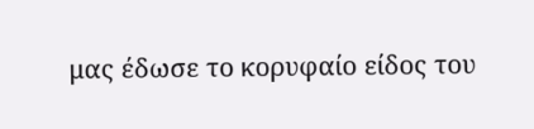μας έδωσε το κορυφαίο είδος του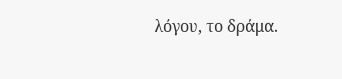λόγου, το δράμα.